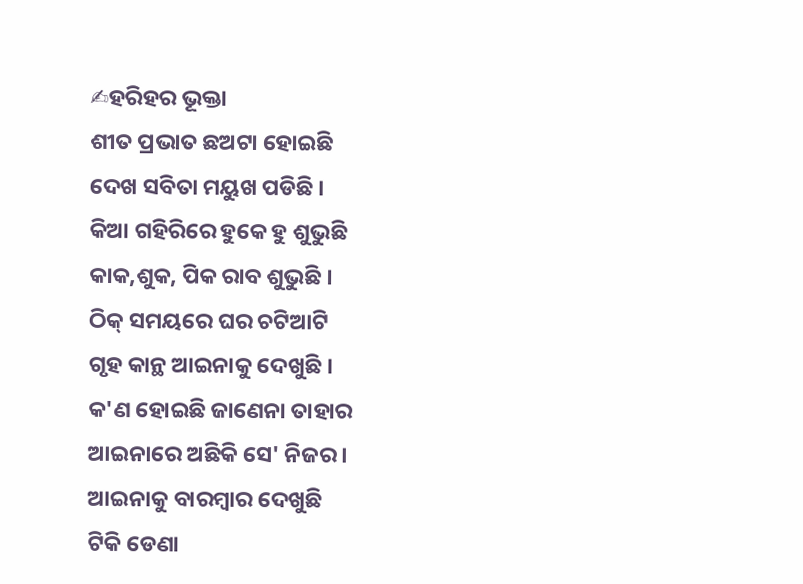✍ହରିହର ଭୂକ୍ତା
ଶୀତ ପ୍ରଭାତ ଛଅଟା ହୋଇଛି
ଦେଖ ସବିତା ମୟୁଖ ପଡିଛି ।
କିଆ ଗହିରିରେ ହୁକେ ହୁ ଶୁଭୁଛି
କାକ,ଶୁକ, ପିକ ରାବ ଶୁଭୁଛି ।
ଠିକ୍ ସମୟରେ ଘର ଚଟିଆଟି
ଗୃହ କାନ୍ଥ ଆଇନାକୁ ଦେଖୁଛି ।
କ'ଣ ହୋଇଛି ଜାଣେନା ତାହାର
ଆଇନାରେ ଅଛିକି ସେ' ନିଜର ।
ଆଇନାକୁ ବାରମ୍ବାର ଦେଖୁଛି
ଟିକି ଡେଣା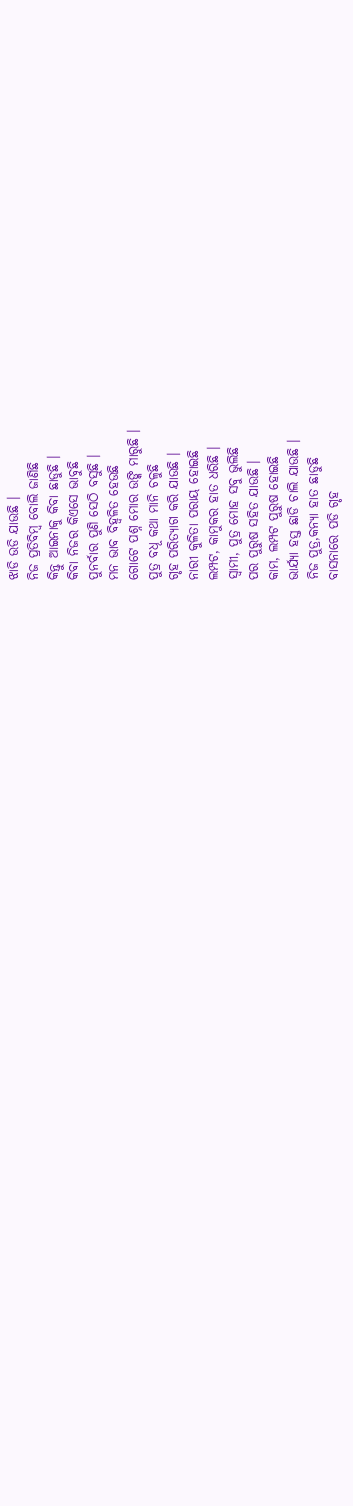ଝାଡି ଉଡି ଯାଉଛି ।
ନିଜ ପ୍ରତିବିମ୍ବ ବୋଲି ଜାଣିଛି
କିନ୍ତୁ ଆଇନାକୁ କିବା ଛାଡୁଛି ।
କିବା ନିଜର କିଏସେ ଭାବୁଛି
ପୁନର୍ବାର ପୁଣି ସେଠି ବସୁଛି ।
ମନ ଭାବ ବିହ୍ବଳିତ ହେଉଛି
ଗୋଟେ ପଶ୍ନ ମୋର ଉଙ୍କି ମାରୁଛି ।
ପୁତ୍ର ବଧୂ କଥା ମାନି ଚଳୁଛି
ଗୃହ ପରିତ୍ୟାଗ କରି ଯାଉଛି ।
ନାରୀ କୁଳିତା ପରାୟ ହୋଇଛି
ଲମ୍ପଟ, କାମୁକର ହାତ ଧରିଛି ।
ସ୍ବାମୀ, ପୁତ୍ର ମୋହ ସବୁ ଭୁଲିଛି
ପର ପୁରୁଷ ସହିତ ଯାଉଛି ।
କାମ, ଲମ୍ପଟ ପୁରୁଷ ହୋଇଛି
ଭାର୍ଯ୍ୟା ହସ୍ତ ଛାଡି ଚାଲି ଯାଉଛି ।
ନିଜ ପୁତ୍ର,କନ୍ୟା ହାତ ଛାଡୁଛି
ବାସନାରେ ପଡି ଗୃହ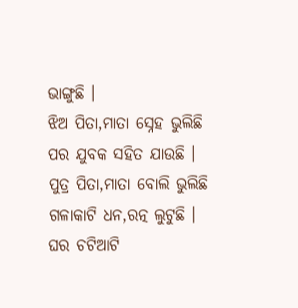ଭାଙ୍ଗୁଛି ।
ଝିଅ ପିତା,ମାତା ସ୍ନେହ ଭୁଲିଛି
ପର ଯୁବକ ସହିତ ଯାଉଛି ।
ପୁତ୍ର ପିତା,ମାତା ବୋଲି ଭୁଲିଛି
ଗଳାକାଟି ଧନ,ରତ୍ନ ଲୁଟୁଛି ।
ଘର ଚଟିଆଟି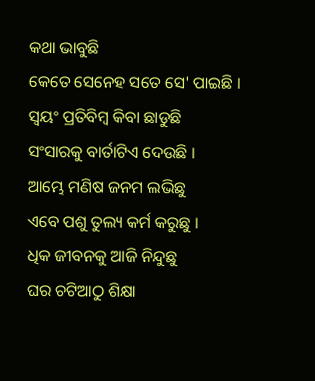କଥା ଭାବୁଛି
କେତେ ସେନେହ ସତେ ସେ' ପାଇଛି ।
ସ୍ବୟଂ ପ୍ରତିବିମ୍ବ କିବା ଛାଡୁଛି
ସଂସାରକୁ ବାର୍ତାଟିଏ ଦେଉଛି ।
ଆମ୍ଭେ ମଣିଷ ଜନମ ଲଭିଛୁ
ଏବେ ପଶୁ ତୁଲ୍ୟ କର୍ମ କରୁଛୁ ।
ଧିକ ଜୀବନକୁ ଆଜି ନିନ୍ଦୁଛୁ
ଘର ଚଟିଆଠୁ ଶିକ୍ଷା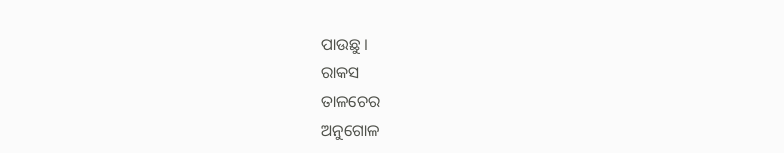ପାଉଛୁ ।
ରାକସ
ତାଳଚେର
ଅନୁଗୋଳ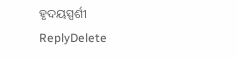ହୃଦୟସ୍ପର୍ଶୀ
ReplyDelete